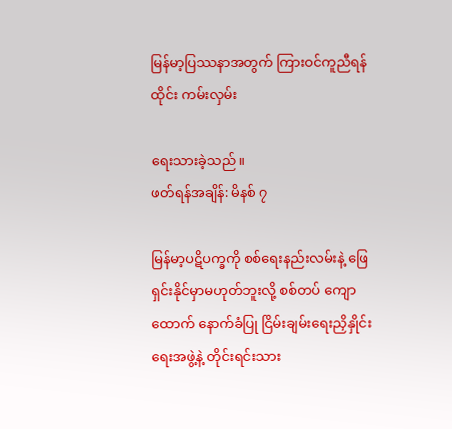မြန်မာ့ပြဿနာအတွက် ကြားဝင်ကူညီရန် ထိုင်း ကမ်းလှမ်း

ရေးသားခဲ့သည်။
ဖတ်ရန်အချိန်: မိနစ် ၇

မြန်မာ့ပဋိပက္ခကို စစ်ရေးနည်းလမ်းနဲ့ ဖြေရှင်းနိုင်မှာမဟုတ်ဘူးလို့ စစ်တပ် ကျောထောက် နောက်ခံပြု ငြိမ်းချမ်းရေးညှိနှိုင်းရေးအဖွဲ့နဲ့ တိုင်းရင်းသား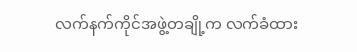လက်နက်ကိုင်အဖွဲ့တချို့က လက်ခံထား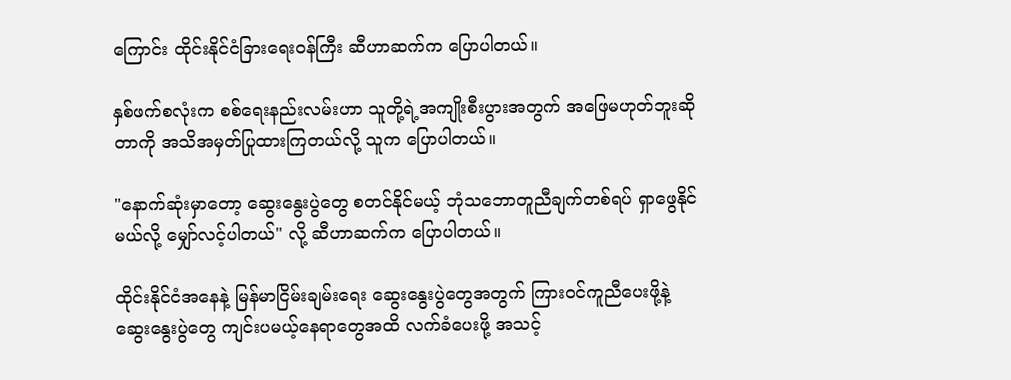ကြောင်း ထိုင်းနိုင်ငံခြားရေးဝန်ကြီး ဆီဟာဆက်က ပြောပါတယ်။

နှစ်ဖက်စလုံးက စစ်ရေးနည်းလမ်းဟာ သူတို့ရဲ့အကျိုးစီးပွားအတွက် အဖြေမဟုတ်ဘူးဆိုတာကို အသိအမှတ်ပြုထားကြတယ်လို့ သူက ပြောပါတယ်။

"နောက်ဆုံးမှာတော့ ဆွေးနွေးပွဲတွေ စတင်နိုင်မယ့် ဘုံသဘောတူညီချက်တစ်ရပ် ရှာဖွေနိုင်မယ်လို့ မျှော်လင့်ပါတယ်" လို့ ဆီဟာဆက်က ပြောပါတယ်။

ထိုင်းနိုင်ငံအနေနဲ့ မြန်မာငြိမ်းချမ်းရေး ဆွေးနွေးပွဲတွေအတွက် ကြားဝင်ကူညီပေးဖို့နဲ့ ဆွေးနွေးပွဲတွေ ကျင်းပမယ့်နေရာတွေအထိ လက်ခံပေးဖို့ အသင့်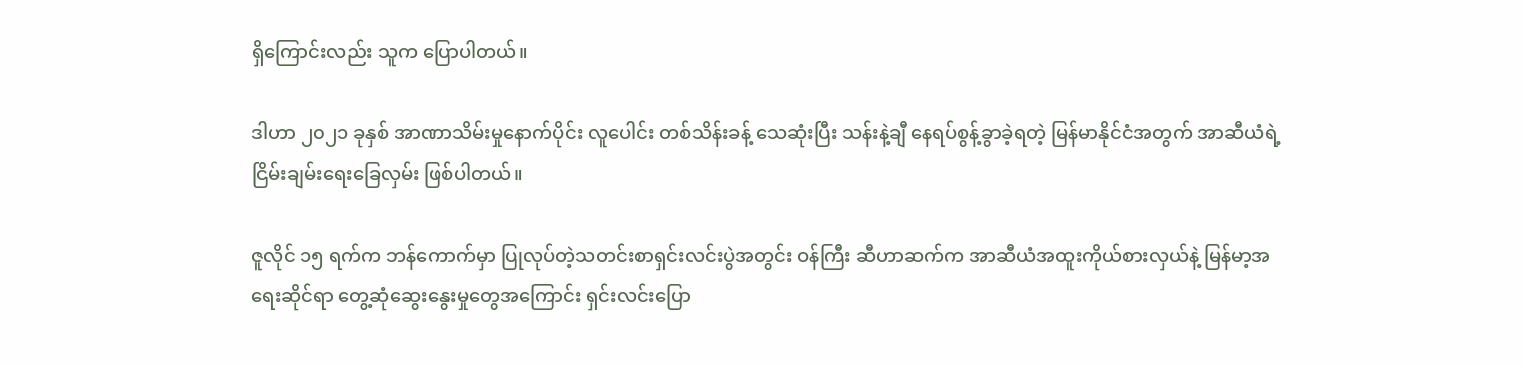ရှိကြောင်းလည်း သူက ပြောပါတယ်။

ဒါဟာ ၂၀၂၁ ခုနှစ် အာဏာသိမ်းမှုနောက်ပိုင်း လူပေါင်း တစ်သိန်းခန့် သေဆုံးပြီး သန်းနဲ့ချီ နေရပ်စွန့်ခွာခဲ့ရတဲ့ မြန်မာနိုင်ငံအတွက် အာဆီယံရဲ့ငြိမ်းချမ်းရေးခြေလှမ်း ဖြစ်ပါတယ်။

ဇူလိုင် ၁၅ ရက်က ဘန်ကောက်မှာ ပြုလုပ်တဲ့သတင်းစာရှင်းလင်းပွဲအတွင်း ဝန်ကြီး ဆီဟာဆက်က အာဆီယံအထူးကိုယ်စားလှယ်နဲ့ မြန်မာ့အရေးဆိုင်ရာ တွေ့ဆုံဆွေးနွေးမှုတွေအကြောင်း ရှင်းလင်းပြော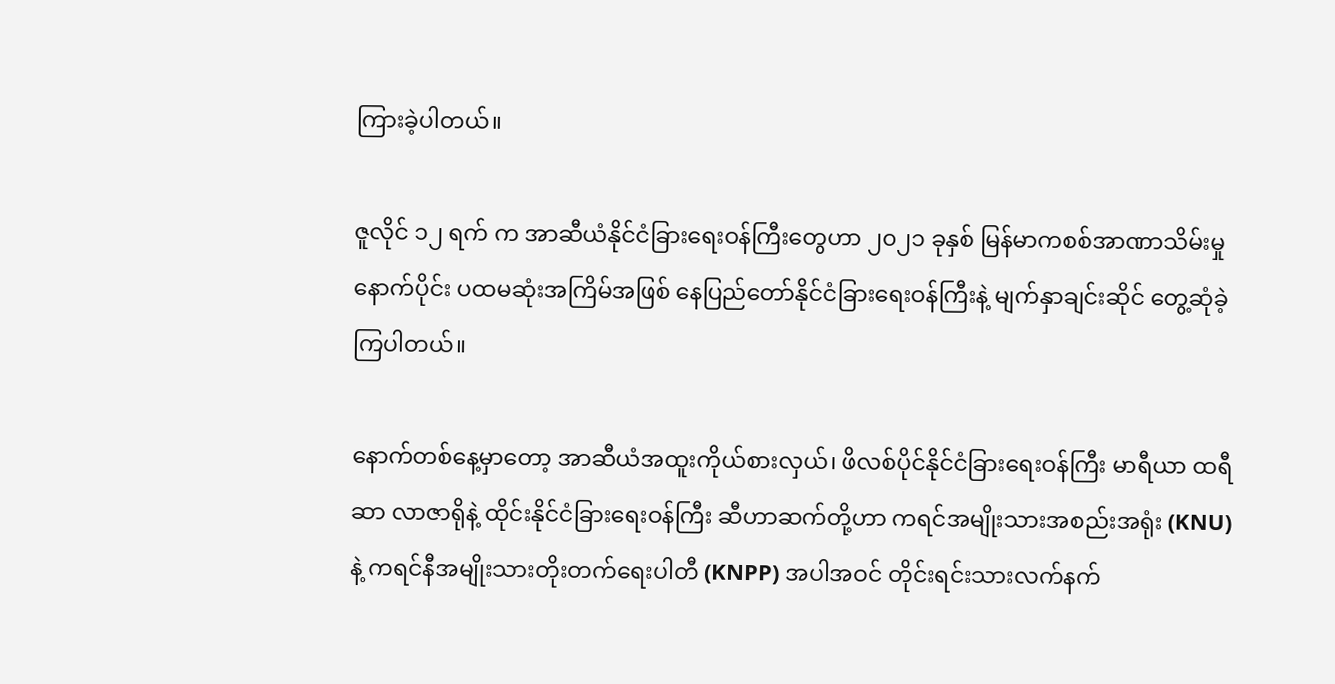ကြားခဲ့ပါတယ်။

ဇူလိုင် ၁၂ ရက် က အာဆီယံနိုင်ငံခြားရေးဝန်ကြီးတွေဟာ ၂၀၂၁ ခုနှစ် မြန်မာကစစ်အာဏာသိမ်းမှုနောက်ပိုင်း ပထမဆုံးအကြိမ်အဖြစ် နေပြည်တော်နိုင်ငံခြားရေးဝန်ကြီးနဲ့ မျက်နှာချင်းဆိုင် တွေ့ဆုံခဲ့ကြပါတယ်။

နောက်တစ်နေ့မှာတော့ အာဆီယံအထူးကိုယ်စားလှယ်၊ ဖိလစ်ပိုင်နိုင်ငံခြားရေးဝန်ကြီး မာရီယာ ထရီဆာ လာဇာရိုနဲ့ ထိုင်းနိုင်ငံခြားရေးဝန်ကြီး ဆီဟာဆက်တို့ဟာ ကရင်အမျိုးသားအစည်းအရုံး (KNU) နဲ့ ကရင်နီအမျိုးသားတိုးတက်ရေးပါတီ (KNPP) အပါအဝင် တိုင်းရင်းသားလက်နက်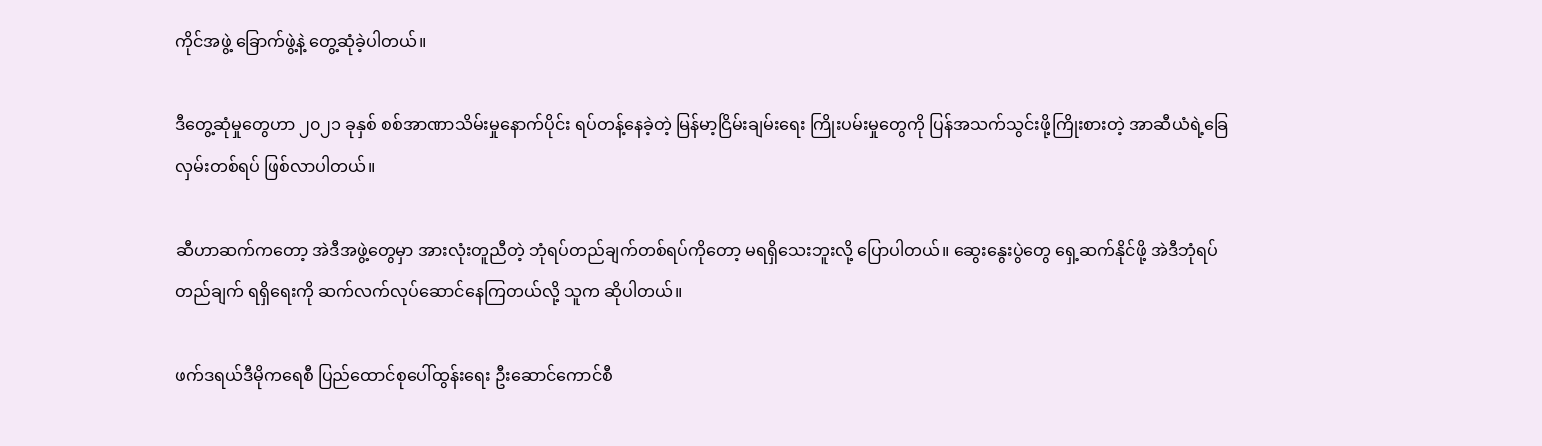ကိုင်အဖွဲ့ ခြောက်ဖွဲ့နဲ့ တွေ့ဆုံခဲ့ပါတယ်။

ဒီတွေ့ဆုံမှုတွေဟာ ၂၀၂၁ ခုနှစ် စစ်အာဏာသိမ်းမှုနောက်ပိုင်း ရပ်တန့်နေခဲ့တဲ့ မြန်မာ့ငြိမ်းချမ်းရေး ကြိုးပမ်းမှုတွေကို ပြန်အသက်သွင်းဖို့ကြိုးစားတဲ့ အာဆီယံရဲ့ခြေလှမ်းတစ်ရပ် ဖြစ်လာပါတယ်။

ဆီဟာဆက်ကတော့ အဲဒီအဖွဲ့တွေမှာ အားလုံးတူညီတဲ့ ဘုံရပ်တည်ချက်တစ်ရပ်ကိုတော့ မရရှိသေးဘူးလို့ ပြောပါတယ်။ ဆွေးနွေးပွဲတွေ ရှေ့ဆက်နိုင်ဖို့ အဲဒီဘုံရပ်တည်ချက် ရရှိရေးကို ဆက်လက်လုပ်ဆောင်နေကြတယ်လို့ သူက ဆိုပါတယ်။

ဖက်ဒရယ်ဒီမိုကရေစီ ပြည်ထောင်စုပေါ်ထွန်းရေး ဦးဆောင်ကောင်စီ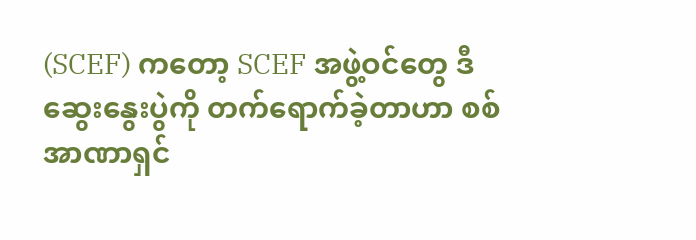(SCEF) ကတော့ SCEF အဖွဲ့ဝင်တွေ ဒီဆွေးနွေးပွဲကို တက်ရောက်ခဲ့တာဟာ စစ်အာဏာရှင်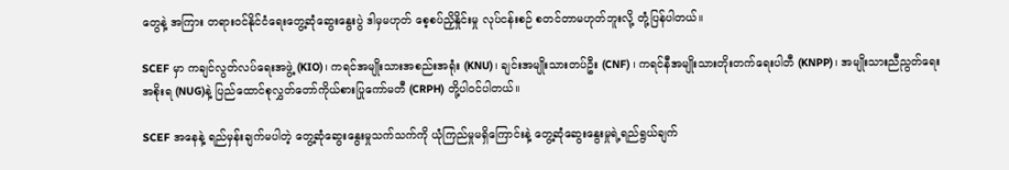တွေနဲ့ အကြား တရားဝင်နိုင်ငံရေးတွေ့ဆုံဆွေးနွေးပွဲ ဒါမှမဟုတ် စေ့စပ်ညှိနှိုင်းမှု လုပ်ငန်းစဉ် စတင်တာမဟုတ်ဘူးလို့ တုံ့ပြန်ပါတယ်။

SCEF မှာ ကချင်လွတ်လပ်ရေးအဖွဲ့ (KIO)၊ ကရင်အမျိုးသားအစည်းအရုံး (KNU)၊ ချင်းအမျိုးသားတပ်ဦး (CNF) ၊ ကရင်နီအမျိုးသားတိုးတက်ရေးပါတီ (KNPP)၊ အမျိုးသားညီညွတ်ရေးအစိုးရ (NUG)နဲ့ ပြည်ထောင်စုလွှတ်တော်ကိုယ်စားပြုကော်မတီ (CRPH) တို့ပါဝင်ပါတယ်။

SCEF အနေနဲ့ ရည်မှန်းချက်မပါတဲ့ တွေ့ဆုံဆွေးနွေးမှုသက်သက်ကို ယုံကြည်မှုမရှိကြောင်းနဲ့ တွေ့ဆုံဆွေးနွေးမှုရဲ့ရည်ရွယ်ချက်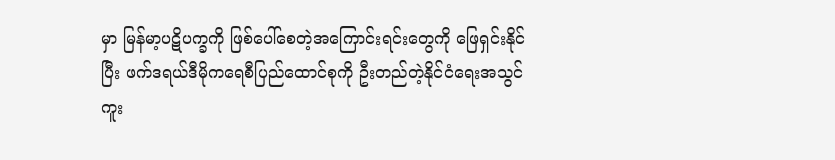မှာ မြန်မာ့ပဋိပက္ခကို ဖြစ်ပေါ်စေတဲ့အကြောင်းရင်းတွေကို ဖြေရှင်းနိုင်ပြီး ဖက်ဒရယ်ဒီမိုကရေစီပြည်ထောင်စုကို ဦးတည်တဲ့နိုင်ငံရေးအသွင်ကူး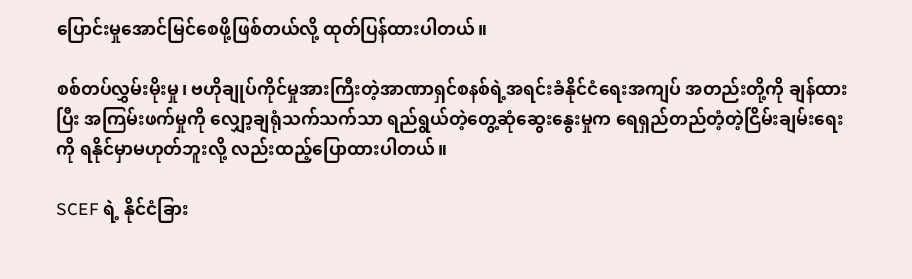ပြောင်းမှုအောင်မြင်စေဖို့ဖြစ်တယ်လို့ ထုတ်ပြန်ထားပါတယ်။

စစ်တပ်လွှမ်းမိုးမှု၊ ဗဟိုချုပ်ကိုင်မှုအားကြီးတဲ့အာဏာရှင်စနစ်ရဲ့အရင်းခံနိုင်ငံရေးအကျပ် အတည်းတို့ကို ချန်ထားပြီး အကြမ်းဖက်မှုကို လျှော့ချရုံသက်သက်သာ ရည်ရွယ်တဲ့တွေ့ဆုံဆွေးနွေးမှုက ရေရှည်တည်တံ့တဲ့ငြိမ်းချမ်းရေးကို ရနိုင်မှာမဟုတ်ဘူးလို့ လည်းထည့်ပြောထားပါတယ်။

SCEF ရဲ့ နိုင်ငံခြား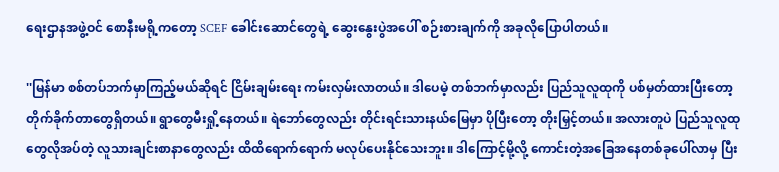ရေးဌာနအဖွဲ့ဝင် စောနီးမရို့ကတော့ SCEF ခေါင်းဆောင်တွေရဲ့ ဆွေးနွေးပွဲအပေါ် စဉ်းစားချက်ကို အခုလိုပြောပါတယ်။

''မြန်မာ စစ်တပ်ဘက်မှာကြည့်မယ်ဆိုရင် ငြိမ်းချမ်းရေး ကမ်းလှမ်းလာတယ်။ ဒါပေမဲ့ တစ်ဘက်မှာလည်း ပြည်သူလူထုကို ပစ်မှတ်ထားပြီးတော့ တိုက်ခိုက်တာတွေရှိတယ်။ ရွာတွေမီးရှို့နေတယ်။ ရဲဘော်တွေလည်း တိုင်းရင်းသားနယ်မြေမှာ ပိုပြီးတော့ တိုးမြှင့်တယ်။ အလားတူပဲ ပြည်သူလူထုတွေလိုအပ်တဲ့ လူသားချင်းစာနာတွေလည်း ထိထိရောက်ရောက် မလုပ်ပေးနိုင်သေးဘူး။ ဒါကြောင့်မို့လို့ ကောင်းတဲ့အခြေအနေတစ်ခုပေါ်လာမှ ပြီး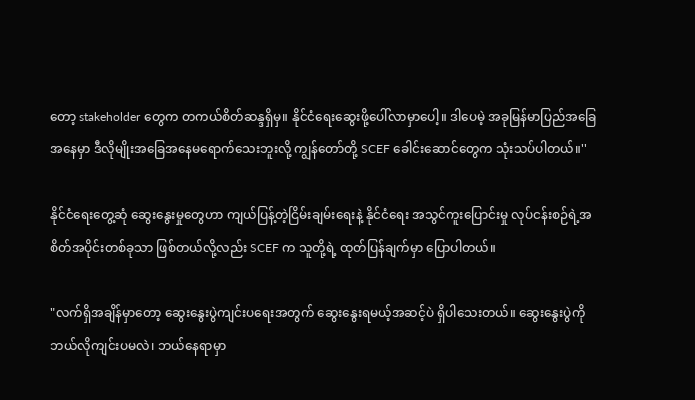တော့ stakeholder တွေက တကယ်စိတ်ဆန္ဒရှိမှ။ နိုင်ငံရေးဆွေးဖို့ပေါ်လာမှာပေါ့။ ဒါပေမဲ့ အခုမြန်မာပြည်အခြေအနေမှာ ဒီလိုမျိုးအခြေအနေမရောက်သေးဘူးလို့ ကျွန်တော်တို့ SCEF ခေါင်းဆောင်တွေက သုံးသပ်ပါတယ်။''

နိုင်ငံရေးတွေ့ဆုံ ဆွေးနွေးမှုတွေဟာ ကျယ်ပြန့်တဲ့ငြိမ်းချမ်းရေးနဲ့ နိုင်ငံရေး အသွင်ကူးပြောင်းမှု လုပ်ငန်းစဉ်ရဲ့အစိတ်အပိုင်းတစ်ခုသာ ဖြစ်တယ်လို့လည်း SCEF က သူတို့ရဲ့ ထုတ်ပြန်ချက်မှာ ပြောပါတယ်။

"လက်ရှိအချိန်မှာတော့ ဆွေးနွေးပွဲကျင်းပရေးအတွက် ဆွေးနွေးရမယ့်အဆင့်ပဲ ရှိပါသေးတယ်။ ဆွေးနွေးပွဲကို ဘယ်လိုကျင်းပမလဲ၊ ဘယ်နေရာမှာ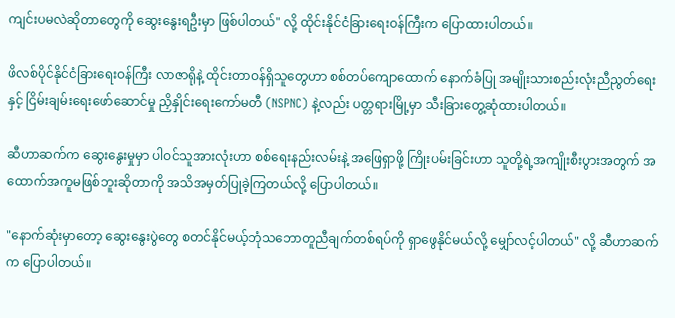ကျင်းပမလဲဆိုတာတွေကို ဆွေးနွေးရဦးမှာ ဖြစ်ပါတယ်" လို့ ထိုင်းနိုင်ငံခြားရေးဝန်ကြီးက ပြောထားပါတယ်။

ဖိလစ်ပိုင်နိုင်ငံခြားရေးဝန်ကြီး လာဇာရိုနဲ့ ထိုင်းတာဝန်ရှိသူတွေဟာ စစ်တပ်ကျောထောက် နောက်ခံပြု အမျိုးသားစည်းလုံးညီညွတ်ရေးနှင့် ငြိမ်းချမ်းရေးဖော်ဆောင်မှု ညှိနှိုင်းရေးကော်မတီ (NSPNC) နဲ့လည်း ပတ္တရားမြို့မှာ သီးခြားတွေ့ဆုံထားပါတယ်။

ဆီဟာဆက်က ဆွေးနွေးမှုမှာ ပါဝင်သူအားလုံးဟာ စစ်ရေးနည်းလမ်းနဲ့ အဖြေရှာဖို့ ကြိုးပမ်းခြင်းဟာ သူတို့ရဲ့အကျိုးစီးပွားအတွက် အထောက်အကူမဖြစ်ဘူးဆိုတာကို အသိအမှတ်ပြုခဲ့ကြတယ်လို့ ပြောပါတယ်။

"နောက်ဆုံးမှာတော့ ဆွေးနွေးပွဲတွေ စတင်နိုင်မယ့်ဘုံသဘောတူညီချက်တစ်ရပ်ကို ရှာဖွေနိုင်မယ်လို့ မျှော်လင့်ပါတယ်" လို့ ဆီဟာဆက်က ပြောပါတယ်။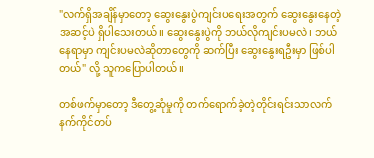"လက်ရှိအချိန်မှာတော့ ဆွေးနွေးပွဲကျင်းပရေးအတွက် ဆွေးနွေးနေတဲ့အဆင့်ပဲ ရှိပါသေးတယ်။ ဆွေးနွေးပွဲကို ဘယ်လိုကျင်းပမလဲ၊ ဘယ်နေရာမှာ ကျင်းပမလဲဆိုတာတွေကို ဆက်ပြီး ဆွေးနွေးရဦးမှာ ဖြစ်ပါတယ်" လို့ သူကပြောပါတယ်။

တစ်ဖက်မှာတော့ ဒီတွေ့ဆုံမှုကို တက်ရောက်ခဲ့တဲ့တိုင်းရင်းသာလက်နက်ကိုင်တပ်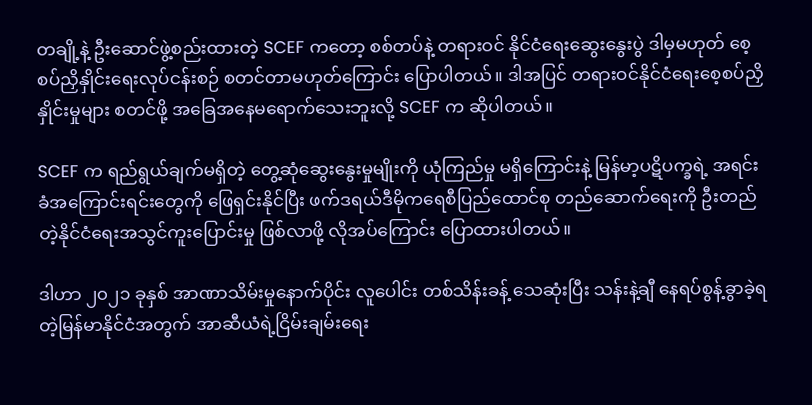တချို့နဲ့ ဦးဆောင်ဖွဲ့စည်းထားတဲ့ SCEF ကတော့ စစ်တပ်နဲ့ တရားဝင် နိုင်ငံရေးဆွေးနွေးပွဲ ဒါမှမဟုတ် စေ့စပ်ညှိနှိုင်းရေးလုပ်ငန်းစဉ် စတင်တာမဟုတ်ကြောင်း ပြောပါတယ်။ ဒါအပြင် တရားဝင်နိုင်ငံရေးစေ့စပ်ညှိနှိုင်းမှုများ စတင်ဖို့ အခြေအနေမရောက်သေးဘူးလို့ SCEF က ဆိုပါတယ်။

SCEF က ရည်ရွယ်ချက်မရှိတဲ့ တွေ့ဆုံဆွေးနွေးမှုမျိုးကို ယုံကြည်မှု မရှိကြောင်းနဲ့ မြန်မာ့ပဋိပက္ခရဲ့ အရင်းခံအကြောင်းရင်းတွေကို ဖြေရှင်းနိုင်ပြီး ဖက်ဒရယ်ဒီမိုကရေစီပြည်ထောင်စု တည်ဆောက်ရေးကို ဦးတည်တဲ့နိုင်ငံရေးအသွင်ကူးပြောင်းမှု ဖြစ်လာဖို့ လိုအပ်ကြောင်း ပြောထားပါတယ်။

ဒါဟာ ၂၀၂၁ ခုနှစ် အာဏာသိမ်းမှုနောက်ပိုင်း လူပေါင်း တစ်သိန်းခန့် သေဆုံးပြီး သန်းနဲ့ချီ နေရပ်စွန့်ခွာခဲ့ရတဲ့မြန်မာနိုင်ငံအတွက် အာဆီယံရဲ့ငြိမ်းချမ်းရေး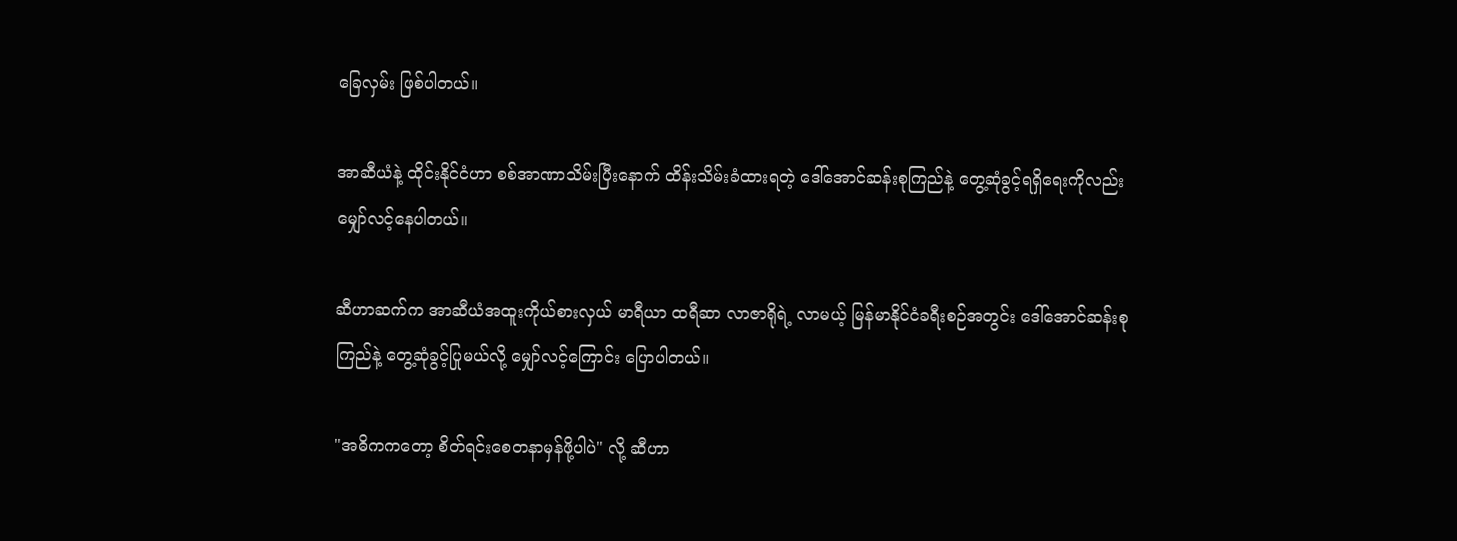ခြေလှမ်း ဖြစ်ပါတယ်။

အာဆီယံနဲ့ ထိုင်းနိုင်ငံဟာ စစ်အာဏာသိမ်းပြီးနောက် ထိန်းသိမ်းခံထားရတဲ့ ဒေါ်အောင်ဆန်းစုကြည်နဲ့ တွေ့ဆုံခွင့်ရရှိရေးကိုလည်း မျှော်လင့်နေပါတယ်။

ဆီဟာဆက်က အာဆီယံအထူးကိုယ်စားလှယ် မာရီယာ ထရီဆာ လာဇာရိုရဲ့ လာမယ့် မြန်မာနိုင်ငံခရီးစဉ်အတွင်း ဒေါ်အောင်ဆန်းစုကြည်နဲ့ တွေ့ဆုံခွင့်ပြုမယ်လို့ မျှော်လင့်ကြောင်း ပြောပါတယ်။

"အဓိကကတော့ စိတ်ရင်းစေတနာမှန်ဖို့ပါပဲ" လို့ ဆီဟာ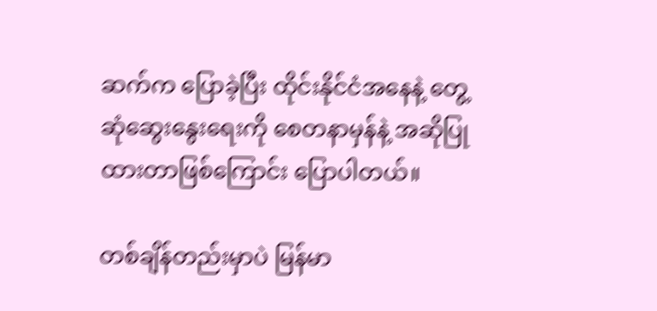ဆက်က ပြောခဲ့ပြီး ထိုင်းနိုင်ငံအနေနဲ့ တွေ့ဆုံဆွေးနွေးရေးကို စေတနာမှန်နဲ့ အဆိုပြုထားတာဖြစ်ကြောင်း ပြောပါတယ်။

တစ်ချိန်တည်းမှာပဲ မြန်မာ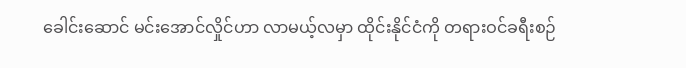ခေါင်းဆောင် မင်းအောင်လှိုင်ဟာ လာမယ့်လမှာ ထိုင်းနိုင်ငံကို တရားဝင်ခရီးစဉ်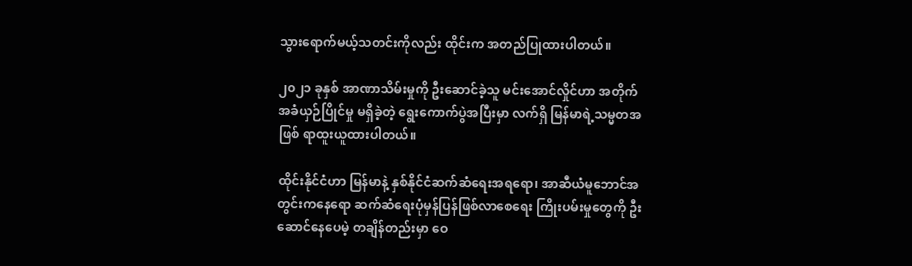သွားရောက်မယ့်သတင်းကိုလည်း ထိုင်းက အတည်ပြုထားပါတယ်။

၂၀၂၁ ခုနှစ် အာဏာသိမ်းမှုကို ဦးဆောင်ခဲ့သူ မင်းအောင်လှိုင်ဟာ အတိုက်အခံယှဉ်ပြိုင်မှု မရှိခဲ့တဲ့ ရွေးကောက်ပွဲအပြီးမှာ လက်ရှိ မြန်မာရဲ့သမ္မတအဖြစ် ရာထူးယူထားပါတယ်။

ထိုင်းနိုင်ငံဟာ မြန်မာနဲ့ နှစ်နိုင်ငံဆက်ဆံရေးအရရော၊ အာဆီယံမူဘောင်အတွင်းကနေရော ဆက်ဆံရေးပုံမှန်ပြန်ဖြစ်လာစေရေး ကြိုးပမ်းမှုတွေကို ဦးဆောင်နေပေမဲ့ တချိန်တည်းမှာ ဝေ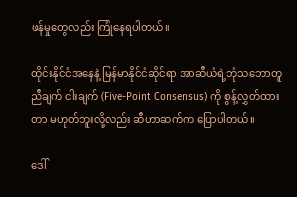ဖန်မှုတွေလည်း ကြုံနေရပါတယ်။

ထိုင်းနိုင်ငံအနေနဲ့ မြန်မာနိုင်ငံဆိုင်ရာ အာဆီယံရဲ့ဘုံသဘောတူညီချက် ငါးချက် (Five-Point Consensus) ကို စွန့်လွှတ်ထားတာ မဟုတ်ဘူးလို့လည်း ဆီဟာဆက်က ပြောပါတယ်။

ဒေါ်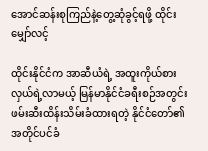အောင်ဆန်းစုကြည်နဲ့တွေ့ဆုံခွင့်ရဖို့ ထိုင်းမျှော်လင့်

ထိုင်းနိုင်ငံက အာဆီယံရဲ့ အထူးကိုယ်စားလှယ်ရဲ့လာမယ့် မြန်မာနိုင်ငံခရီးစဉ်အတွင်း ဖမ်းဆီးထိန်းသိမ်းခံထားရတဲ့ နိုင်ငံတော်၏ အတိုင်ပင်ခံ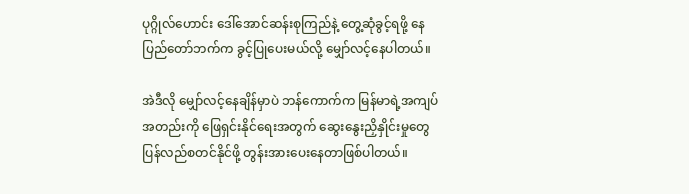ပုဂ္ဂိုလ်ဟောင်း ဒေါ်အောင်ဆန်းစုကြည်နဲ့ တွေ့ဆုံခွင့်ရဖို့ နေပြည်တော်ဘက်က ခွင့်ပြုပေးမယ်လို့ မျှော်လင့်နေပါတယ်။

အဲဒီလို မျှော်လင့်နေချိန်မှာပဲ ဘန်ကောက်က မြန်မာရဲ့အကျပ်အတည်းကို ဖြေရှင်းနိုင်ရေးအတွက် ဆွေးနွေးညှိနှိုင်းမှုတွေ ပြန်လည်စတင်နိုင်ဖို့ တွန်းအားပေးနေတာဖြစ်ပါတယ်။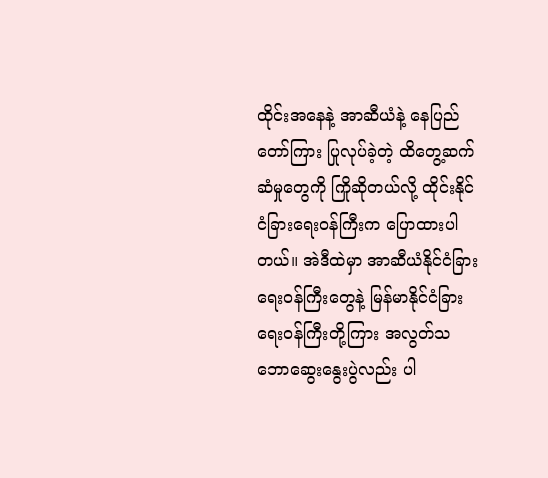ထိုင်းအနေနဲ့ အာဆီယံနဲ့ နေပြည်တော်ကြား ပြုလုပ်ခဲ့တဲ့ ထိတွေ့ဆက်ဆံမှုတွေကို ကြိုဆိုတယ်လို့ ထိုင်းနိုင်ငံခြားရေးဝန်ကြီးက ပြောထားပါတယ်။ အဲဒီထဲမှာ အာဆီယံနိုင်ငံခြားရေးဝန်ကြီးတွေနဲ့ မြန်မာနိုင်ငံခြားရေးဝန်ကြီးတို့ကြား အလွတ်သဘောဆွေးနွေးပွဲလည်း ပါ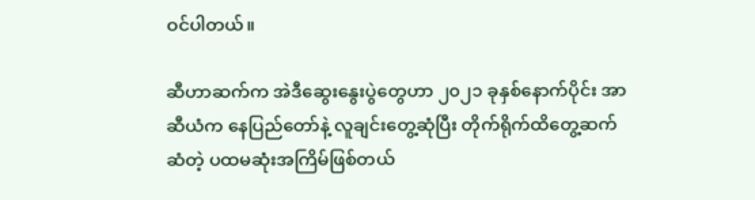ဝင်ပါတယ်။

ဆီဟာဆက်က အဲဒီဆွေးနွေးပွဲတွေဟာ ၂၀၂၁ ခုနှစ်နောက်ပိုင်း အာဆီယံက နေပြည်တော်နဲ့ လူချင်းတွေ့ဆုံပြီး တိုက်ရိုက်ထိတွေ့ဆက်ဆံတဲ့ ပထမဆုံးအကြိမ်ဖြစ်တယ်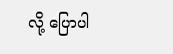လို့ ပြောပါ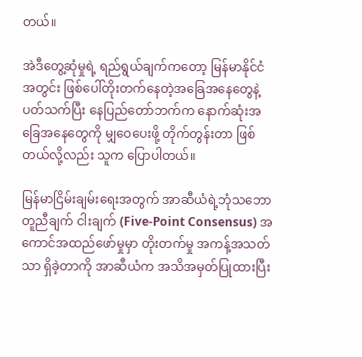တယ်။

အဲဒီတွေ့ဆုံမှုရဲ့ ရည်ရွယ်ချက်ကတော့ မြန်မာနိုင်ငံအတွင်း ဖြစ်ပေါ်တိုးတက်နေတဲ့အခြေအနေတွေနဲ့ပတ်သက်ပြီး နေပြည်တော်ဘက်က နောက်ဆုံးအခြေအနေတွေကို မျှဝေပေးဖို့ တိုက်တွန်းတာ ဖြစ်တယ်လို့လည်း သူက ပြောပါတယ်။

မြန်မာငြိမ်းချမ်းရေးအတွက် အာဆီယံရဲ့ဘုံသဘောတူညီချက် ငါးချက် (Five-Point Consensus) အကောင်အထည်ဖော်မှုမှာ တိုးတက်မှု အကန့်အသတ်သာ ရှိခဲ့တာကို အာဆီယံက အသိအမှတ်ပြုထားပြီး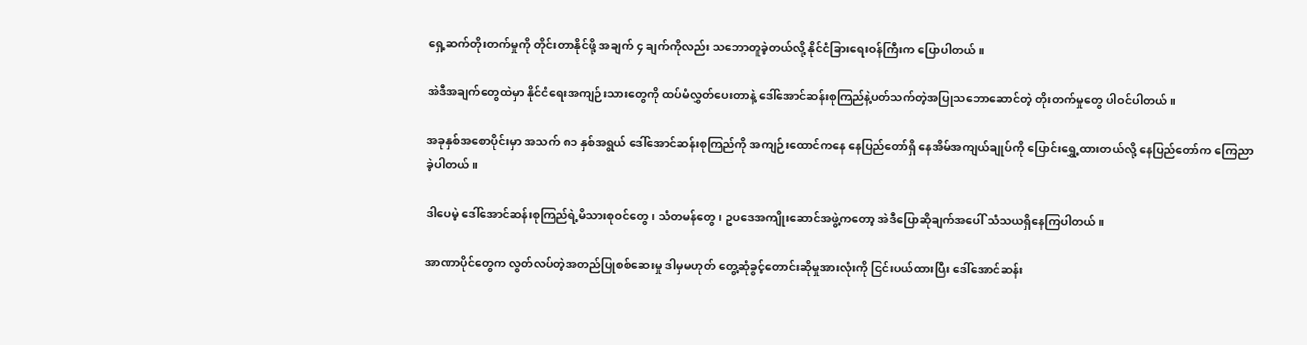ရှေ့ဆက်တိုးတက်မှုကို တိုင်းတာနိုင်ဖို့ အချက် ၄ ချက်ကိုလည်း သဘောတူခဲ့တယ်လို့ နိုင်ငံခြားရေးဝန်ကြီးက ပြောပါတယ်။

အဲဒီအချက်တွေထဲမှာ နိုင်ငံရေးအကျဉ်းသားတွေကို ထပ်မံလွှတ်ပေးတာနဲ့ ဒေါ်အောင်ဆန်းစုကြည်နဲ့ပတ်သက်တဲ့အပြုသဘောဆောင်တဲ့ တိုးတက်မှုတွေ ပါဝင်ပါတယ်။

အခုနှစ်အစောပိုင်းမှာ အသက် ၈၁ နှစ်အရွယ် ဒေါ်အောင်ဆန်းစုကြည်ကို အကျဉ်းထောင်ကနေ နေပြည်တော်ရှိ နေအိမ်အကျယ်ချုပ်ကို ပြောင်းရွှေ့ထားတယ်လို့ နေပြည်တော်က ကြေညာခဲ့ပါတယ်။

ဒါပေမဲ့ ဒေါ်အောင်ဆန်းစုကြည်ရဲ့မိသားစုဝင်တွေ၊ သံတမန်တွေ၊ ဥပဒေအကျိုးဆောင်အဖွဲ့ကတော့ အဲဒီပြောဆိုချက်အပေါ် သံသယရှိနေကြပါတယ်။

အာဏာပိုင်တွေက လွတ်လပ်တဲ့အတည်ပြုစစ်ဆေးမှု ဒါမှမဟုတ် တွေ့ဆုံခွင့်တောင်းဆိုမှုအားလုံးကို ငြင်းပယ်ထားပြီး ဒေါ်အောင်ဆန်း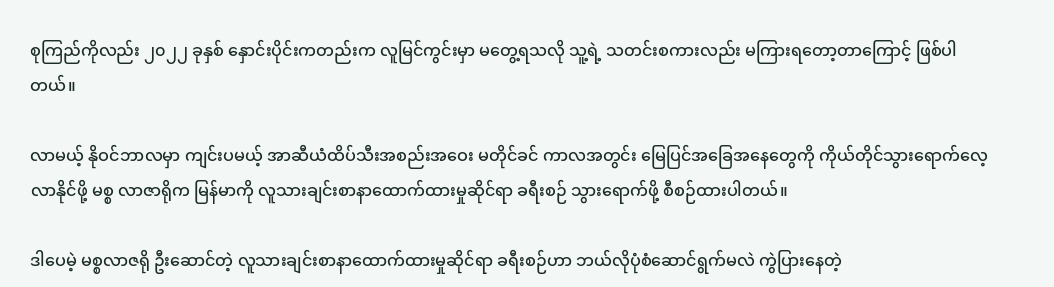စုကြည်ကိုလည်း ၂၀၂၂ ခုနှစ် နှောင်းပိုင်းကတည်းက လူမြင်ကွင်းမှာ မတွေ့ရသလို သူ့ရဲ့ သတင်းစကားလည်း မကြားရတော့တာကြောင့် ဖြစ်ပါတယ်။

လာမယ့် နိုဝင်ဘာလမှာ ကျင်းပမယ့် အာဆီယံထိပ်သီးအစည်းအဝေး မတိုင်ခင် ကာလအတွင်း မြေပြင်အခြေအနေတွေကို ကိုယ်တိုင်သွားရောက်လေ့လာနိုင်ဖို့ မစ္စ လာဇာရိုက မြန်မာကို လူသားချင်းစာနာထောက်ထားမှုဆိုင်ရာ ခရီးစဉ် သွားရောက်ဖို့ စီစဉ်ထားပါတယ်။

ဒါပေမဲ့ မစ္စလာဇရို ဦးဆောင်တဲ့ လူသားချင်းစာနာထောက်ထားမှုဆိုင်ရာ ခရီးစဉ်ဟာ ဘယ်လိုပုံစံဆောင်ရွက်မလဲ ကွဲပြားနေတဲ့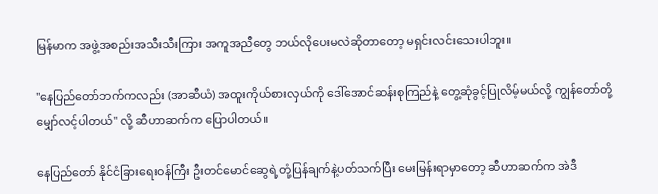မြန်မာက အဖွဲ့အစည်းအသီးသီးကြား အကူအညီတွေ ဘယ်လိုပေးမလဲဆိုတာတော့ မရှင်းလင်းသေးပါဘူး။

"နေပြည်တော်ဘက်ကလည်း (အာဆီယံ) အထူးကိုယ်စားလှယ်ကို ဒေါ်အောင်ဆန်းစုကြည်နဲ့ တွေ့ဆုံခွင့်ပြုလိမ့်မယ်လို့ ကျွန်တော်တို့ မျှော်လင့်ပါတယ်" လို့ ဆီဟာဆက်က ပြောပါတယ်။

နေပြည်တော် နိုင်ငံခြားရေးဝန်ကြီး ဦးတင်မောင်ဆွေရဲ့တုံ့ပြန်ချက်နဲ့ပတ်သက်ပြီး မေးမြန်းရာမှာတော့ ဆီဟာဆက်က အဲဒီ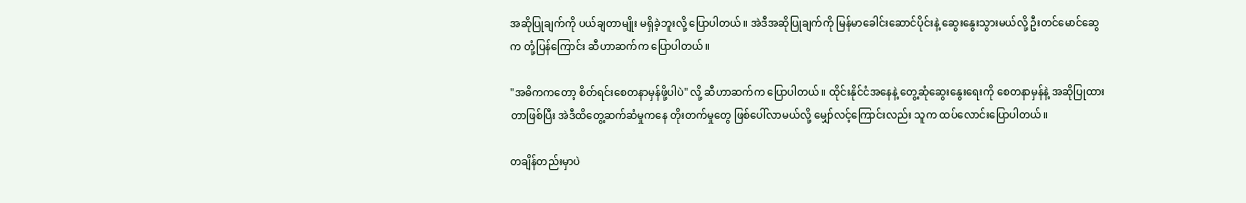အဆိုပြုချက်ကို ပယ်ချတာမျိုး မရှိခဲ့ဘူးလို့ ပြောပါတယ်။ အဲဒီအဆိုပြုချက်ကို မြန်မာခေါင်းဆောင်ပိုင်းနဲ့ ဆွေးနွေးသွားမယ်လို့ ဦးတင်မောင်ဆွေက တုံ့ပြန်ကြောင်း ဆီဟာဆက်က ပြောပါတယ်။

"အဓိကကတော့ စိတ်ရင်းစေတနာမှန်ဖို့ပါပဲ" လို့ ဆီဟာဆက်က ပြောပါတယ်။ ထိုင်းနိုင်ငံအနေနဲ့ တွေ့ဆုံဆွေးနွေးရေးကို စေတနာမှန်နဲ့ အဆိုပြုထားတာဖြစ်ပြီး အဲဒီထိတွေ့ဆက်ဆံမှုကနေ တိုးတက်မှုတွေ ဖြစ်ပေါ်လာမယ်လို့ မျှော်လင့်ကြောင်းလည်း သူက ထပ်လောင်းပြောပါတယ်။

တချိန်တည်းမှာပဲ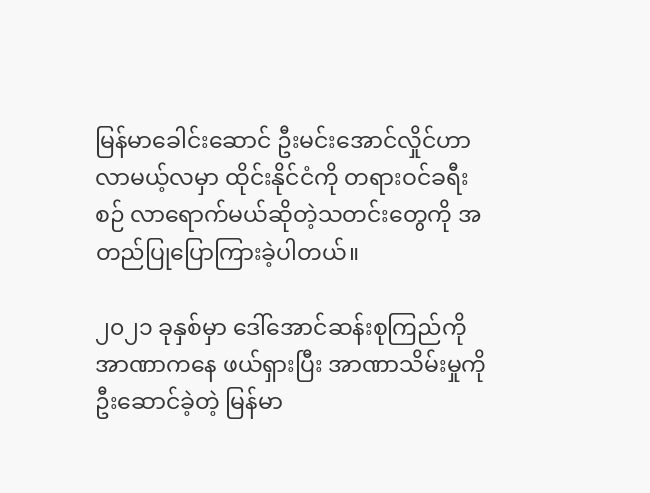မြန်မာခေါင်းဆောင် ဦးမင်းအောင်လှိုင်ဟာ လာမယ့်လမှာ ထိုင်းနိုင်ငံကို တရားဝင်ခရီးစဉ် လာရောက်မယ်ဆိုတဲ့သတင်းတွေကို အတည်ပြုပြောကြားခဲ့ပါတယ်။

၂၀၂၁ ခုနှစ်မှာ ဒေါ်အောင်ဆန်းစုကြည်ကို အာဏာကနေ ဖယ်ရှားပြီး အာဏာသိမ်းမှုကို ဦးဆောင်ခဲ့တဲ့ မြန်မာ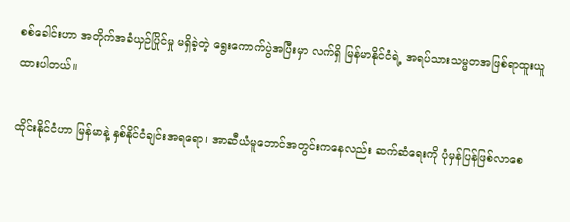စစ်ခေါင်းဟာ အတိုက်အခံယှဉ်ပြိုင်မှု မရှိခဲ့တဲ့ ရွေးကောက်ပွဲအပြီးမှာ လက်ရှိ မြန်မာနိုင်ငံရဲ့ အရပ်သားသမ္မတအဖြစ်ရာထူးယူထားပါတယ်။

ထိုင်းနိုင်ငံဟာ မြန်မာနဲ့ နှစ်နိုင်ငံချင်းအရရော၊ အာဆီယံမူဘောင်အတွင်းကနေလည်း ဆက်ဆံရေးကို ပုံမှန်ပြန်ဖြစ်လာစေ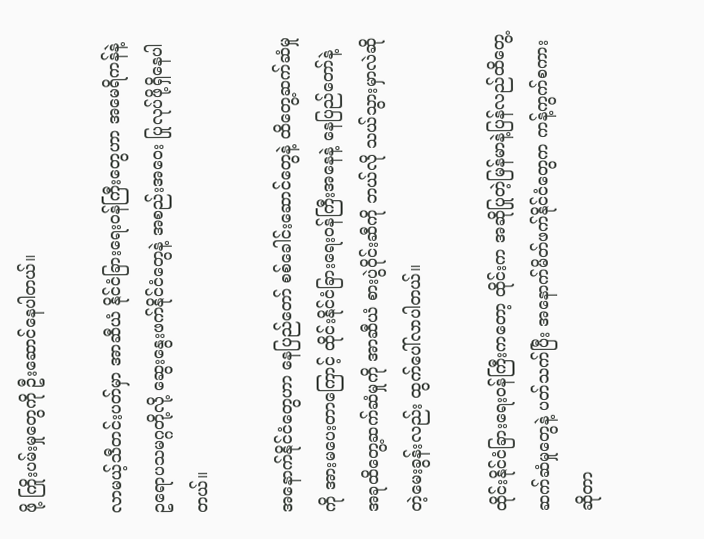ဖို့ ကြိုးပမ်းမှုတွေကို ဦးဆောင်နေပါတယ်။

လာမယ့်သီတင်းပတ်မှာ အာဆီယံ နိုင်ငံခြားရေးဝန်ကြီးတွေဟာ အမေရိကန်နဲ့ ဥရောပသမဂ္ဂတို့လို့ ဆွေးနွေးဖက်နိုင်ငံတွေနဲ့ အစည်းအဝေး ပြုလုပ်ဖို့ရှိနေပါတယ်။

အနောက်နိုင်ငံတွေဟာ နေပြည်တော် စစ်ခေါင်းဆောင်တွေနဲ့ ထိတွေ့ဆက်ဆံမှုကို အားမပေးတာကြောင့် ထိုင်းနိုင်ငံခြားရေးဝန်ကြီးအနေနဲ့ နေပြည်တော်နဲ့ အခုထိတွေ့ဆက်ဆံမှုကို အာဆီယံ စားပွဲဝိုင်းဆီကို ဘယ်လို သယ်သွားမှာလဲဆိုတဲ့မေးခွန်းလည်း ထွက်ပေါ်လာပါတယ်။

ထိုင်းနိုင်ငံခြားရေးဝန်ကြီးကတော့ ထိုင်းက အဆိုပြုတဲ့မြန်မာနဲ့ပြန်လည်ထိတွေ့ဆက်ဆံမှုတွေနဲ့ ပတ်သက်ပြီး အနောက်မိတ်ဖက်နိုင်ငံတွေက ကန့်ကွက်စကားဆိုတာ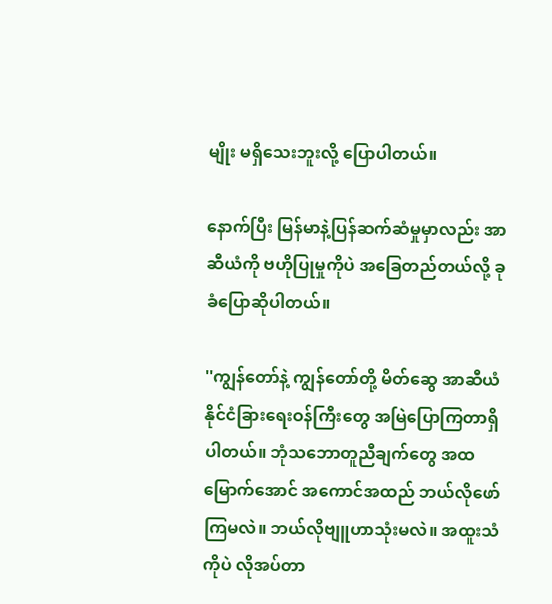မျိုး မရှိသေးဘူးလို့ ပြောပါတယ်။

နောက်ပြီး မြန်မာနဲ့ပြန်ဆက်ဆံမှုမှာလည်း အာဆီယံကို ဗဟိုပြုမှုကိုပဲ အခြေတည်တယ်လို့ ခုခံပြောဆိုပါတယ်။

''ကျွန်တော်နဲ့ ကျွန်တော်တို့ မိတ်ဆွေ အာဆီယံနိုင်ငံခြားရေးဝန်ကြီးတွေ အမြဲပြောကြတာရှိပါတယ်။ ဘုံသဘောတူညီချက်တွေ အထမြောက်အောင် အကောင်အထည် ဘယ်လိုဖော်ကြမလဲ။ ဘယ်လိုဗျူဟာသုံးမလဲ။ အထူးသံကိုပဲ လိုအပ်တာ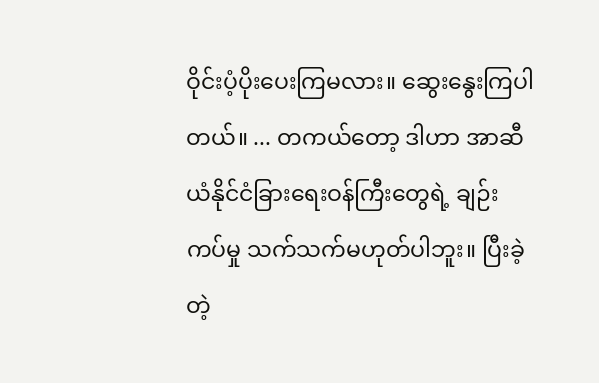ဝိုင်းပံ့ပိုးပေးကြမလား။ ဆွေးနွေးကြပါတယ်။ ... တကယ်တော့ ဒါဟာ အာဆီယံနိုင်ငံခြားရေးဝန်ကြီးတွေရဲ့ ချဉ်းကပ်မှု သက်သက်မဟုတ်ပါဘူး။ ပြီးခဲ့တဲ့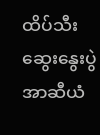ထိပ်သီးဆွေးနွေးပွဲ အာဆီယံ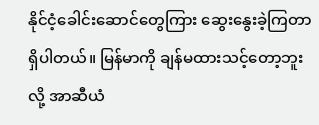နိုင်ငံ့ခေါင်းဆောင်တွေကြား ဆွေးနွေးခဲ့ကြတာရှိပါတယ်။ မြန်မာကို ချန်မထားသင့်တော့ဘူးလို့ အာဆီယံ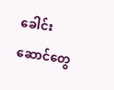ခေါင်းဆောင်တွေ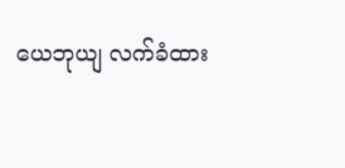ယေဘုယျ လက်ခံထား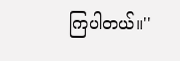ကြပါတယ်။''